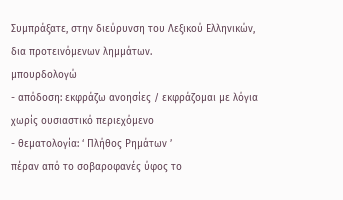Συμπράξατε, στην διεύρυνση του Λεξικού Ελληνικών, δια προτεινόμενων λημμάτων.
μπουρδολογώ
- απόδοση: εκφράζω ανοησίες / εκφράζομαι με λόγια χωρίς ουσιαστικό περιεχόμενο
- θεματολογία: ‘ Πλήθος Ρημάτων ’
πέραν από το σοβαροφανές ύφος το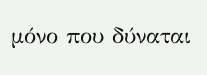μόνο που δύναται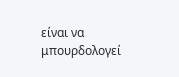είναι να μπουρδολογεί